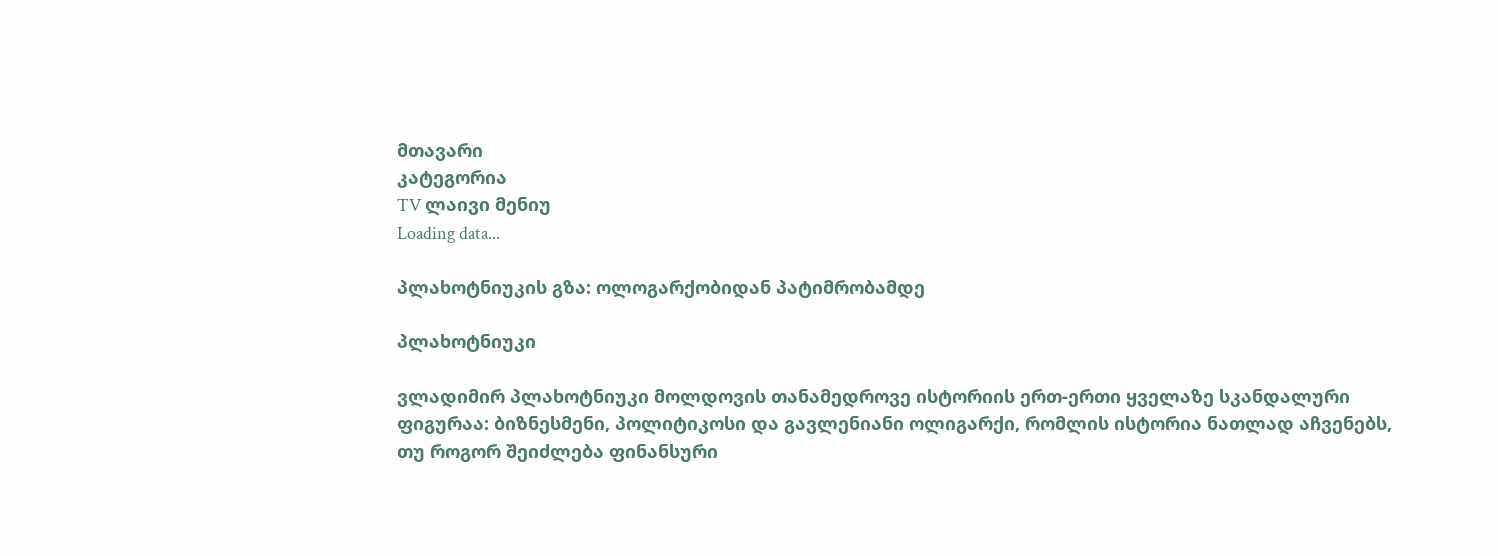მთავარი
კატეგორია
TV ლაივი მენიუ
Loading data...

პლახოტნიუკის გზა: ოლოგარქობიდან პატიმრობამდე

პლახოტნიუკი

ვლადიმირ პლახოტნიუკი მოლდოვის თანამედროვე ისტორიის ერთ-ერთი ყველაზე სკანდალური ფიგურაა: ბიზნესმენი, პოლიტიკოსი და გავლენიანი ოლიგარქი, რომლის ისტორია ნათლად აჩვენებს, თუ როგორ შეიძლება ფინანსური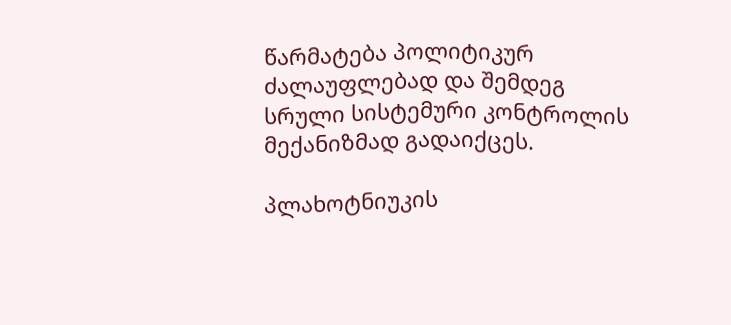წარმატება პოლიტიკურ ძალაუფლებად და შემდეგ სრული სისტემური კონტროლის მექანიზმად გადაიქცეს.

პლახოტნიუკის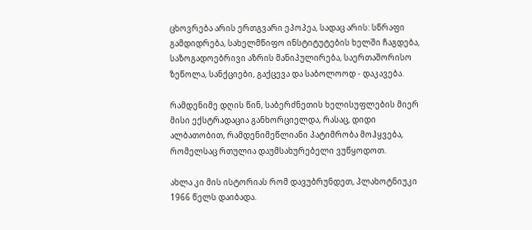ცხოვრება არის ერთგვარი ეპოპეა, სადაც არის: სწრაფი გამდიდრება, სახელმწიფო ინსტიტუტების ხელში ჩაგდება, საზოგადოებრივი აზრის მანიპულირება, საერთაშორისო ზეწოლა, სანქციები, გაქცევა და საბოლოოდ - დაკავება.

რამდენიმე დღის წინ, საბერძნეთის ხელისუფლების მიერ მისი ექსტრადაცია განხორციელდა, რასაც, დიდი ალბათობით, რამდენიმეწლიანი პატიმრობა მოჰყვება, რომელსაც რთულია დაუმსახურებელი ვუწყოდოთ.

ახლა კი მის ისტორიას რომ დავუბრუნდეთ, პლახოტნიუკი 1966 წელს დაიბადა.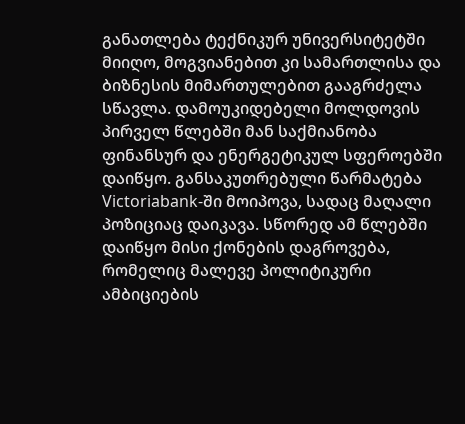განათლება ტექნიკურ უნივერსიტეტში მიიღო, მოგვიანებით კი სამართლისა და ბიზნესის მიმართულებით გააგრძელა სწავლა. დამოუკიდებელი მოლდოვის პირველ წლებში მან საქმიანობა ფინანსურ და ენერგეტიკულ სფეროებში დაიწყო. განსაკუთრებული წარმატება Victoriabank-ში მოიპოვა, სადაც მაღალი პოზიციაც დაიკავა. სწორედ ამ წლებში დაიწყო მისი ქონების დაგროვება, რომელიც მალევე პოლიტიკური ამბიციების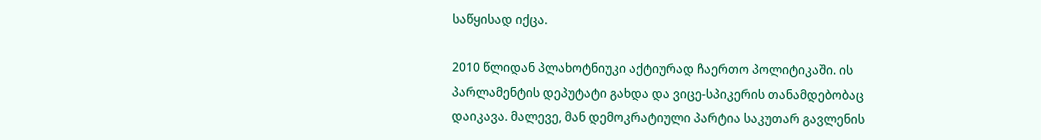საწყისად იქცა.

2010 წლიდან პლახოტნიუკი აქტიურად ჩაერთო პოლიტიკაში. ის პარლამენტის დეპუტატი გახდა და ვიცე-სპიკერის თანამდებობაც დაიკავა. მალევე, მან დემოკრატიული პარტია საკუთარ გავლენის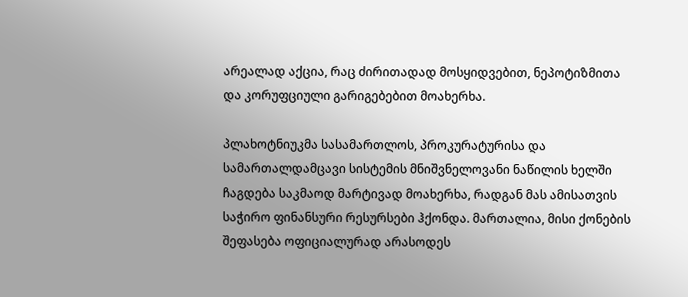არეალად აქცია, რაც ძირითადად მოსყიდვებით, ნეპოტიზმითა და კორუფციული გარიგებებით მოახერხა.

პლახოტნიუკმა სასამართლოს, პროკურატურისა და სამართალდამცავი სისტემის მნიშვნელოვანი ნაწილის ხელში ჩაგდება საკმაოდ მარტივად მოახერხა, რადგან მას ამისათვის საჭირო ფინანსური რესურსები ჰქონდა. მართალია, მისი ქონების შეფასება ოფიციალურად არასოდეს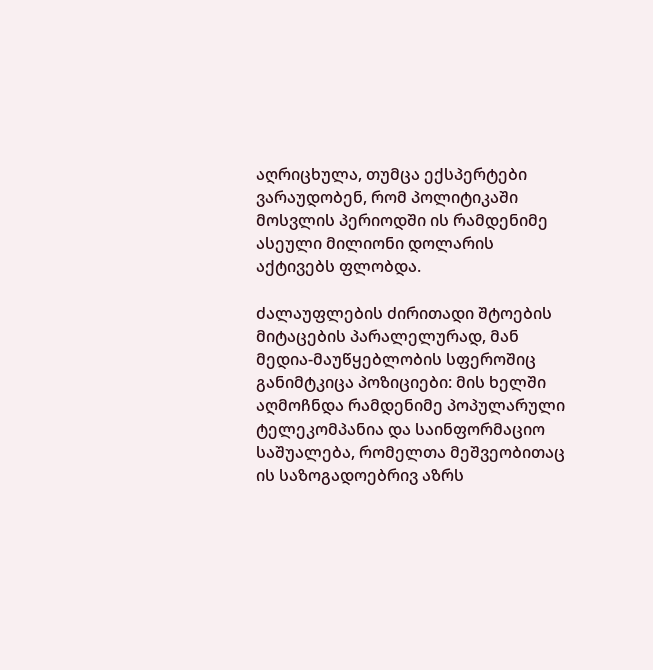აღრიცხულა, თუმცა ექსპერტები ვარაუდობენ, რომ პოლიტიკაში მოსვლის პერიოდში ის რამდენიმე ასეული მილიონი დოლარის აქტივებს ფლობდა.

ძალაუფლების ძირითადი შტოების მიტაცების პარალელურად, მან მედია-მაუწყებლობის სფეროშიც განიმტკიცა პოზიციები: მის ხელში აღმოჩნდა რამდენიმე პოპულარული ტელეკომპანია და საინფორმაციო საშუალება, რომელთა მეშვეობითაც ის საზოგადოებრივ აზრს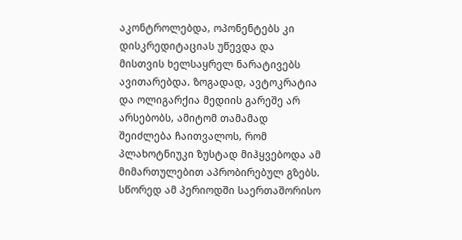აკონტროლებდა, ოპონენტებს კი დისკრედიტაციას უწევდა და მისთვის ხელსაყრელ ნარატივებს ავითარებდა. ზოგადად, ავტოკრატია და ოლიგარქია მედიის გარეშე არ არსებობს, ამიტომ თამამად შეიძლება ჩაითვალოს, რომ პლახოტნიუკი ზუსტად მიჰყვებოდა ამ მიმართულებით აპრობირებულ გზებს. სწორედ ამ პერიოდში საერთაშორისო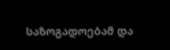საზოგადოებამ და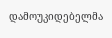დამოუკიდებელმა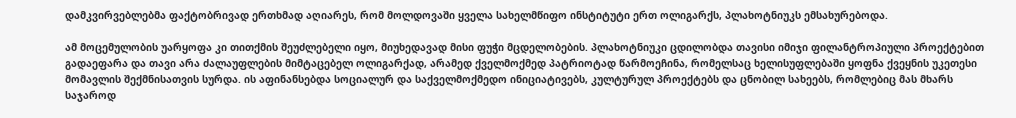დამკვირვებლებმა ფაქტობრივად ერთხმად აღიარეს, რომ მოლდოვაში ყველა სახელმწიფო ინსტიტუტი ერთ ოლიგარქს, პლახოტნიუკს ემსახურებოდა.

ამ მოცემულობის უარყოფა კი თითქმის შეუძლებელი იყო, მიუხედავად მისი ფუჭი მცდელობების. პლახოტნიუკი ცდილობდა თავისი იმიჯი ფილანტროპიული პროექტებით გადაეფარა და თავი არა ძალაუფლების მიმტაცებელ ოლიგარქად, არამედ ქველმოქმედ პატრიოტად წარმოეჩინა, რომელსაც ხელისუფლებაში ყოფნა ქვეყნის უკეთესი მომავლის შექმნისათვის სურდა. ის აფინანსებდა სოციალურ და საქველმოქმედო ინიციატივებს, კულტურულ პროექტებს და ცნობილ სახეებს, რომლებიც მას მხარს საჯაროდ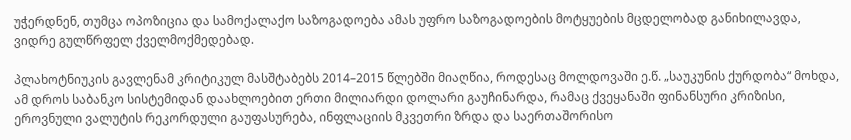უჭერდნენ, თუმცა ოპოზიცია და სამოქალაქო საზოგადოება ამას უფრო საზოგადოების მოტყუების მცდელობად განიხილავდა, ვიდრე გულწრფელ ქველმოქმედებად.

პლახოტნიუკის გავლენამ კრიტიკულ მასშტაბებს 2014–2015 წლებში მიაღწია, როდესაც მოლდოვაში ე.წ. „საუკუნის ქურდობა“ მოხდა, ამ დროს საბანკო სისტემიდან დაახლოებით ერთი მილიარდი დოლარი გაუჩინარდა, რამაც ქვეყანაში ფინანსური კრიზისი, ეროვნული ვალუტის რეკორდული გაუფასურება, ინფლაციის მკვეთრი ზრდა და საერთაშორისო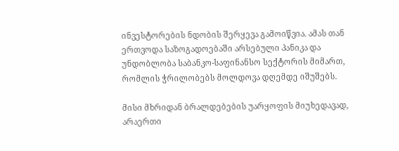ინვესტორების ნდობის შერყევა გამოიწვია. ამას თან ერთვოდა საზოგადოებაში არსებული პანიკა და უნდობლობა საბანკო-საფინანსო სექტორის მიმართ, რომლის ჭრილობებს მოლდოვა დღემდე იშუშებს.

მისი მხრიდან ბრალდებების უარყოფის მიუხედავად, არაერთი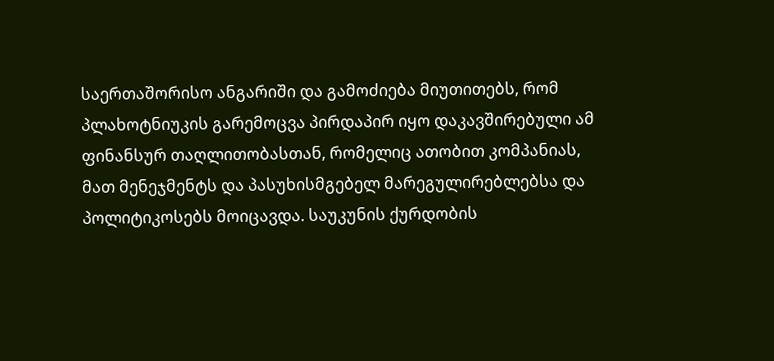საერთაშორისო ანგარიში და გამოძიება მიუთითებს, რომ პლახოტნიუკის გარემოცვა პირდაპირ იყო დაკავშირებული ამ ფინანსურ თაღლითობასთან, რომელიც ათობით კომპანიას, მათ მენეჯმენტს და პასუხისმგებელ მარეგულირებლებსა და პოლიტიკოსებს მოიცავდა. საუკუნის ქურდობის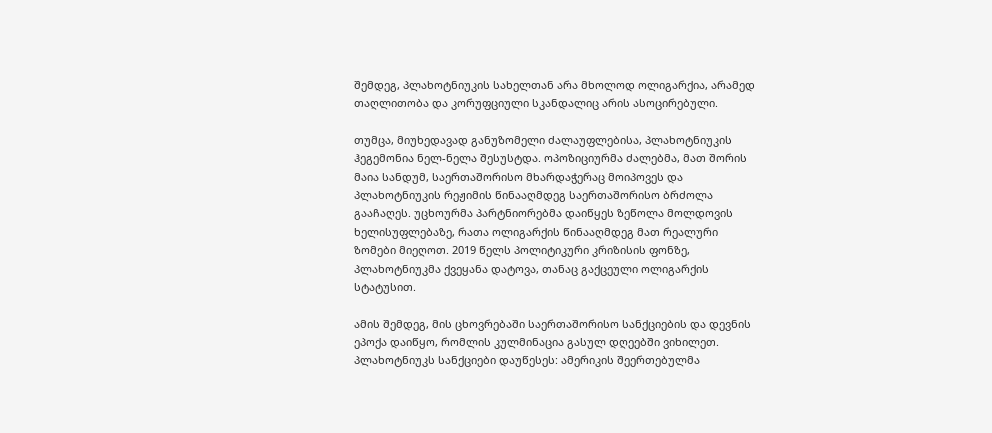შემდეგ, პლახოტნიუკის სახელთან არა მხოლოდ ოლიგარქია, არამედ თაღლითობა და კორუფციული სკანდალიც არის ასოცირებული.

თუმცა, მიუხედავად განუზომელი ძალაუფლებისა, პლახოტნიუკის ჰეგემონია ნელ-ნელა შესუსტდა. ოპოზიციურმა ძალებმა, მათ შორის მაია სანდუმ, საერთაშორისო მხარდაჭერაც მოიპოვეს და პლახოტნიუკის რეჟიმის წინააღმდეგ საერთაშორისო ბრძოლა გააჩაღეს. უცხოურმა პარტნიორებმა დაიწყეს ზეწოლა მოლდოვის ხელისუფლებაზე, რათა ოლიგარქის წინააღმდეგ მათ რეალური ზომები მიეღოთ. 2019 წელს პოლიტიკური კრიზისის ფონზე, პლახოტნიუკმა ქვეყანა დატოვა, თანაც გაქცეული ოლიგარქის სტატუსით.

ამის შემდეგ, მის ცხოვრებაში საერთაშორისო სანქციების და დევნის ეპოქა დაიწყო, რომლის კულმინაცია გასულ დღეებში ვიხილეთ. პლახოტნიუკს სანქციები დაუწესეს: ამერიკის შეერთებულმა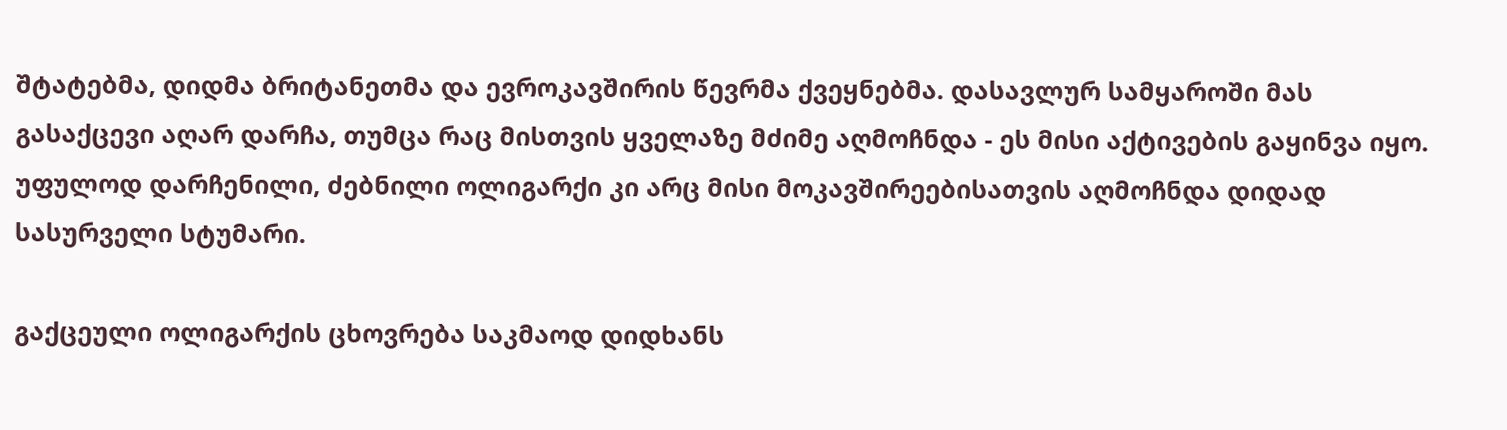შტატებმა, დიდმა ბრიტანეთმა და ევროკავშირის წევრმა ქვეყნებმა. დასავლურ სამყაროში მას გასაქცევი აღარ დარჩა, თუმცა რაც მისთვის ყველაზე მძიმე აღმოჩნდა - ეს მისი აქტივების გაყინვა იყო. უფულოდ დარჩენილი, ძებნილი ოლიგარქი კი არც მისი მოკავშირეებისათვის აღმოჩნდა დიდად სასურველი სტუმარი.

გაქცეული ოლიგარქის ცხოვრება საკმაოდ დიდხანს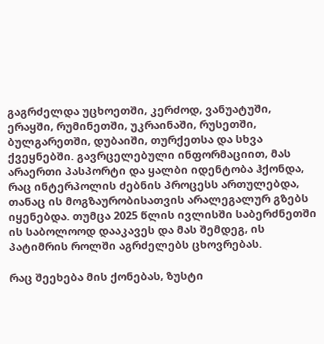გაგრძელდა უცხოეთში, კერძოდ, ვანუატუში, ერაყში, რუმინეთში, უკრაინაში, რუსეთში, ბულგარეთში, დუბაიში, თურქეთსა და სხვა ქვეყნებში. გავრცელებული ინფორმაციით, მას არაერთი პასპორტი და ყალბი იდენტობა ჰქონდა, რაც ინტერპოლის ძებნის პროცესს ართულებდა, თანაც ის მოგზაურობისათვის არალეგალურ გზებს იყენებდა. თუმცა 2025 წლის ივლისში საბერძნეთში ის საბოლოოდ დააკავეს და მას შემდეგ, ის პატიმრის როლში აგრძელებს ცხოვრებას.

რაც შეეხება მის ქონებას, ზუსტი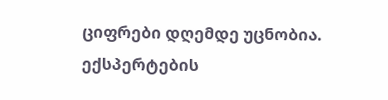ციფრები დღემდე უცნობია. ექსპერტების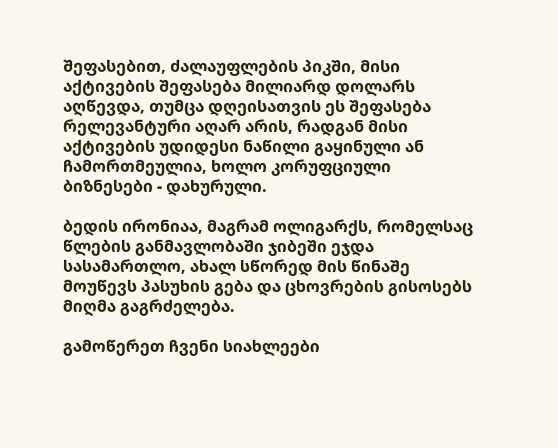შეფასებით, ძალაუფლების პიკში, მისი აქტივების შეფასება მილიარდ დოლარს აღწევდა, თუმცა დღეისათვის ეს შეფასება რელევანტური აღარ არის, რადგან მისი აქტივების უდიდესი ნაწილი გაყინული ან ჩამორთმეულია, ხოლო კორუფციული ბიზნესები - დახურული.

ბედის ირონიაა, მაგრამ ოლიგარქს, რომელსაც წლების განმავლობაში ჯიბეში ეჯდა სასამართლო, ახალ სწორედ მის წინაშე მოუწევს პასუხის გება და ცხოვრების გისოსებს მიღმა გაგრძელება.

გამოწერეთ ჩვენი სიახლეები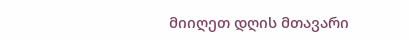მიიღეთ დღის მთავარი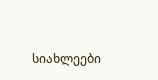სიახლეები